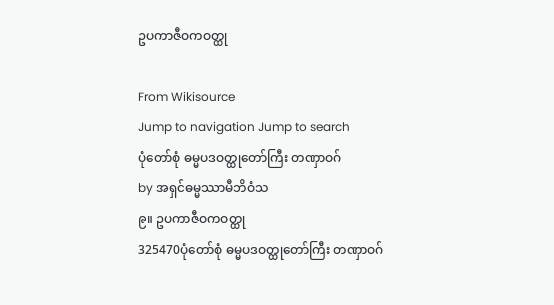ဥပကာဇီဝကဝတ္ထု

From Wikisource
Jump to navigation Jump to search
ပုံတော်စုံ ဓမ္မပဒဝတ္ထုတော်ကြီး တဏှာဝဂ်
by အရှင်ဓမ္မဿာမီဘိဝံသ
၉။ ဥပကာဇီဝကဝတ္ထု
325470ပုံတော်စုံ ဓမ္မပဒဝတ္ထုတော်ကြီး တဏှာဝဂ်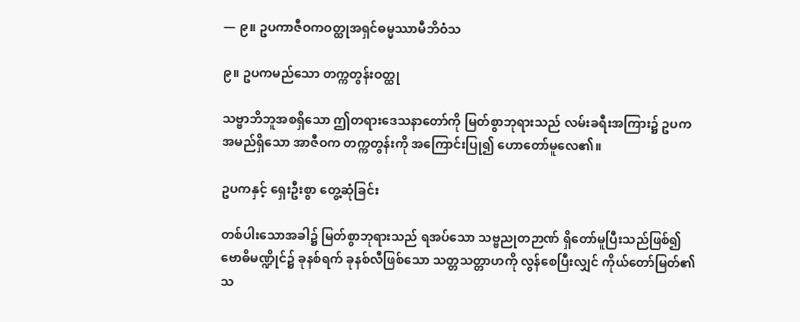— ၉။ ဥပကာဇီဝကဝတ္ထုအရှင်ဓမ္မဿာမီဘိဝံသ

၉။ ဥပကမည်သော တက္ကတွန်းဝတ္ထု

သဗ္ဗာဘိဘူအစရှိသော ဤတရားဒေသနာတော်ကို မြတ်စွာဘုရားသည် လမ်းခရီးအကြား၌ ဥပကအမည်ရှိသော အာဇီဝက တက္ကတွန်းကို အကြောင်းပြု၍ ဟောတော်မူလေ၏။

ဥပကနှင့် ရှေးဦးစွာ တွေ့ဆုံခြင်း

တစ်ပါးသောအခါ၌ မြတ်စွာဘုရားသည် ရအပ်သော သဗ္ဗညုတဉာဏ် ရှိတော်မူပြီးသည်ဖြစ်၍ ဗောဓိမဏ္ဍိုင်၌ ခုနစ်ရက် ခုနစ်လီဖြစ်သော သတ္တသတ္တာဟကို လွန်စေပြီးလျှင် ကိုယ်တော်မြတ်၏ သ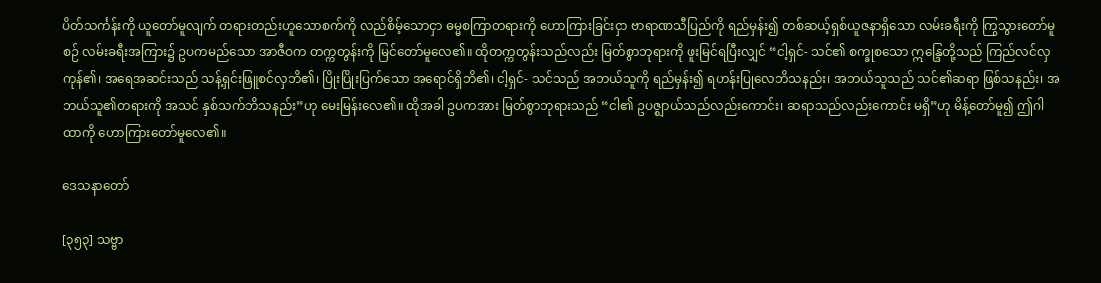ပိတ်သင်္ကန်းကို ယူတော်မူလျက် တရားတည်းဟူသောစက်ကို လည်စိမ့်သောငှာ ဓမ္မစကြာတရားကို ဟောကြားခြင်းငှာ ဗာရာဏသီပြည်ကို ရည်မှန်း၍ တစ်ဆယ့်ရှစ်ယူဇနာရှိသော လမ်းခရီးကို ကြွသွားတော်မူစဉ် လမ်းခရီးအကြား၌ ဥပကမည်သော အာဇီဝက တက္ကတွန်းကို မြင်တော်မူလေ၏။ ထိုတက္ကတွန်းသည်လည်း မြတ်စွာဘုရားကို ဖူးမြင်ရပြီးလျှင် “ငါ့ရှင်- သင်၏ စက္ခုစသော ဣန္ဒြေတို့သည် ကြည်လင်လှကုန်၏၊ အရေအဆင်းသည် သန့်ရှင်းဖြူစင်လှဘိ၏၊ ပြိုးပြိုးပြက်သော အရောင်ရှိဘိ၏၊ ငါ့ရှင်- သင်သည် အဘယ်သူကို ရည်မှန်း၍ ရဟန်းပြုလေဘိသနည်း၊ အဘယ်သူသည် သင်၏ဆရာ ဖြစ်သနည်း၊ အဘယ်သူ၏တရားကို အသင် နှစ်သက်ဘိသနည်း”ဟု မေးမြန်းလေ၏။ ထိုအခါ ဥပကအား မြတ်စွာဘုရားသည် “ငါ၏ ဥပဇ္ဈာယ်သည်လည်းကောင်း၊ ဆရာသည်လည်းကောင်း မရှိ”ဟု မိန့်တော်မူ၍ ဤဂါထာကို ဟောကြားတော်မူလေ၏။

ဒေသနာတော်

[၃၅၃] သဗ္ဗာ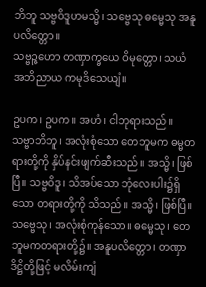ဘိဘူ သဗ္ဗဝိဒူဟမသ္မိ၊ သဗ္ဗေသု ဓမ္မေသု အနူပလိတ္တော။
သဗ္ဗဉ္ဇဟော တဏှာက္ခယေ ဝိမုတ္တော၊ သယံ အဘိညာယ ကမုဒိသေယျံ။

ဥပက၊ ဥပက။ အဟံ၊ ငါဘုရားသည်။ သဗ္ဗာဘိဘူ၊ အလုံးစုံသော တေဘူမက ဓမ္မတရားတို့ကို နှိပ်နင်းဖျက်ဆီးသည်။ အသ္မိ၊ ဖြစ်ပြီ။ သဗ္ဗဝိဒူ၊ သိအပ်သော ဘုံလေးပါး၌ရှိသော တရားတို့ကို သိသည်။ အသ္မိ၊ ဖြစ်ပြီ။ သဗ္ဗေသု၊ အလုံးစုံကုန်သော။ ဓမ္မေသု၊ တေဘူမကတရားတို့၌။ အနူပလိတ္တော၊ တဏှာဒိဋ္ဌိတို့ဖြင့် မလိမ်းကျံ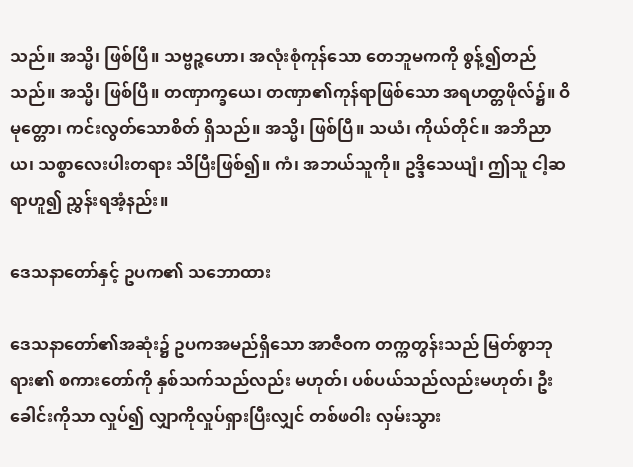သည်။ အသ္မိ၊ ဖြစ်ပြီ။ သဗ္ဗဉ္ဇဟော၊ အလုံးစုံကုန်သော တေဘူမကကို စွန့်၍တည်သည်။ အသ္မိ၊ ဖြစ်ပြီ။ တဏှာက္ခယေ၊ တဏှာ၏ကုန်ရာဖြစ်သော အရဟတ္တဖိုလ်၌။ ဝိမုတ္တော၊ ကင်းလွတ်သောစိတ် ရှိသည်။ အသ္မိ၊ ဖြစ်ပြီ။ သယံ၊ ကိုယ်တိုင်။ အဘိညာယ၊ သစ္စာလေးပါးတရား သိပြီးဖြစ်၍။ ကံ၊ အဘယ်သူကို။ ဥဒ္ဒိသေယျံ၊ ဤသူ ငါ့ဆရာဟူ၍ ညွှန်းရအံ့နည်း။

ဒေသနာတော်နှင့် ဥပက၏ သဘောထား

ဒေသနာတော်၏အဆုံး၌ ဥပကအမည်ရှိသော အာဇီဝက တက္ကတွန်းသည် မြတ်စွာဘုရား၏ စကားတော်ကို နှစ်သက်သည်လည်း မဟုတ်၊ ပစ်ပယ်သည်လည်းမဟုတ်၊ ဦးခေါင်းကိုသာ လှုပ်၍ လျှာကိုလှုပ်ရှားပြီးလျှင် တစ်ဖဝါး လှမ်းသွား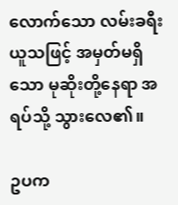လောက်သော လမ်းခရီးယူသဖြင့် အမှတ်မရှိသော မုဆိုးတို့နေရာ အရပ်သို့ သွားလေ၏။

ဥပက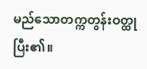မည်သောတက္ကတွန်းဝတ္ထု ပြီး၏။